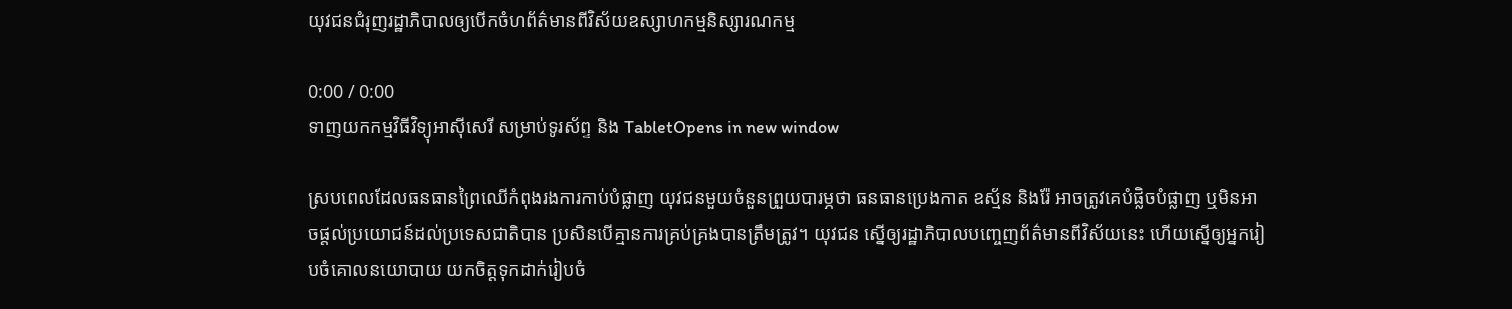យុវជនជំរុញរដ្ឋាភិបាលឲ្យបើកចំហព័ត៌មានពីវិស័យឧស្សាហកម្មនិស្សារណកម្ម

0:00 / 0:00
ទាញយកកម្មវិធីវិទ្យុអាស៊ីសេរី សម្រាប់ទូរស័ព្ទ និង TabletOpens in new window

ស្របពេលដែលធនធានព្រៃឈើកំពុងរងការកាប់បំផ្លាញ យុវជនមួយចំនួនព្រួយបារម្ភថា ធនធានប្រេងកាត ឧស្ម័ន និងរ៉ែ អាចត្រូវគេបំផ្លិចបំផ្លាញ ឬមិនអាចផ្ដល់ប្រយោជន៍ដល់ប្រទេសជាតិបាន ប្រសិនបើគ្មានការគ្រប់គ្រងបានត្រឹមត្រូវ។ យុវជន ស្នើឲ្យរដ្ឋាភិបាលបញ្ចេញព័ត៌មានពីវិស័យនេះ ហើយស្នើឲ្យអ្នករៀបចំគោលនយោបាយ យកចិត្តទុកដាក់រៀបចំ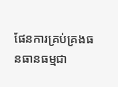ផែនការគ្រប់គ្រងធនធានធម្មជា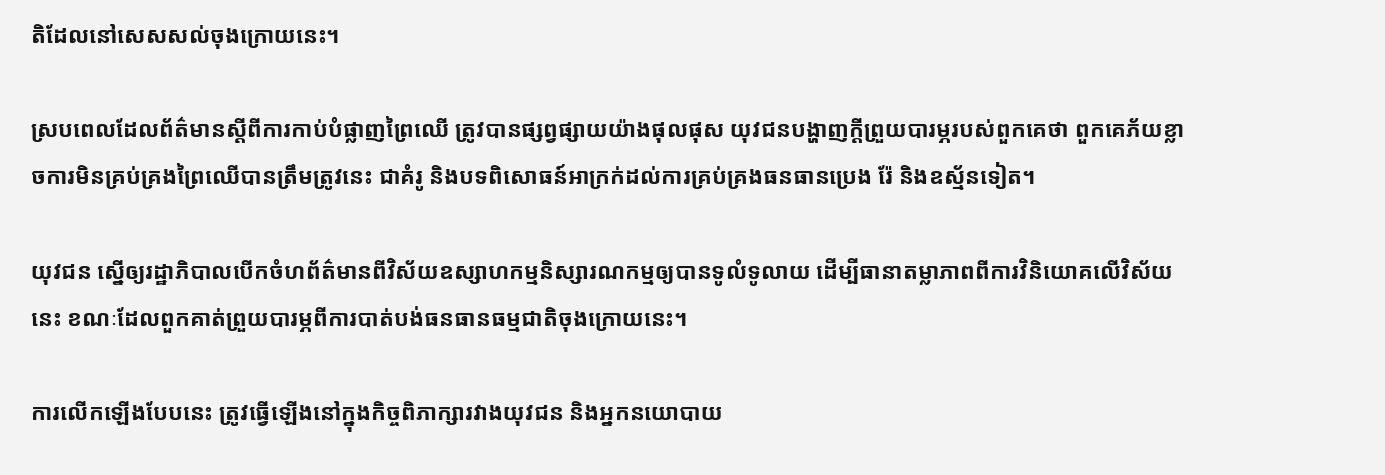តិដែលនៅសេសសល់ចុងក្រោយនេះ។

ស្របពេលដែលព័ត៌មានស្ដីពីការកាប់បំផ្លាញព្រៃឈើ ត្រូវបានផ្សព្វផ្សាយយ៉ាងផុលផុស យុវជនបង្ហាញក្ដីព្រួយបារម្ភរបស់ពួកគេថា ពួកគេភ័យខ្លាចការមិនគ្រប់គ្រងព្រៃឈើបានត្រឹមត្រូវនេះ ជាគំរូ និងបទពិសោធន៍អាក្រក់ដល់ការគ្រប់គ្រងធនធានប្រេង រ៉ែ និងឧស្ម័នទៀត។

យុវជន ស្នើឲ្យរដ្ឋាភិបាលបើកចំហព័ត៌មានពីវិស័យឧស្សាហកម្មនិស្សារណកម្មឲ្យបានទូលំទូលាយ ដើម្បីធានាតម្លាភាពពីការវិនិយោគលើវិស័យនេះ ខណៈដែលពួកគាត់ព្រួយបារម្ភពីការបាត់បង់ធនធានធម្មជាតិចុងក្រោយនេះ។

ការលើកឡើងបែបនេះ ត្រូវធ្វើឡើងនៅក្នុងកិច្ចពិភាក្សារវាងយុវជន និងអ្នកនយោបាយ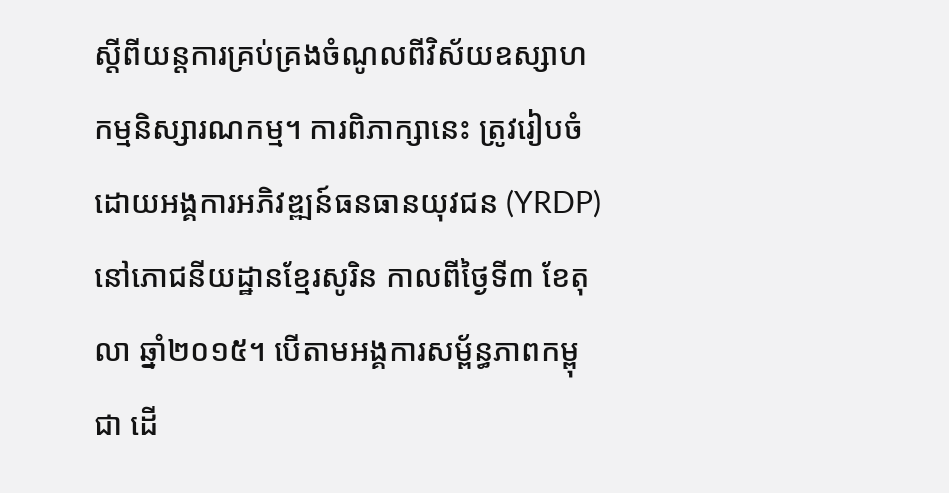ស្ដីពីយន្តការគ្រប់គ្រងចំណូលពីវិស័យឧស្សាហកម្មនិស្សារណកម្ម។ ការពិភាក្សានេះ ត្រូវរៀបចំដោយអង្គការអភិវឌ្ឍន៍ធនធានយុវជន (YRDP) នៅភោជនីយដ្ឋានខ្មែរសូរិន កាលពីថ្ងៃទី៣ ខែតុលា ឆ្នាំ២០១៥។ បើតាមអង្គការសម្ព័ន្ធភាពកម្ពុជា ដើ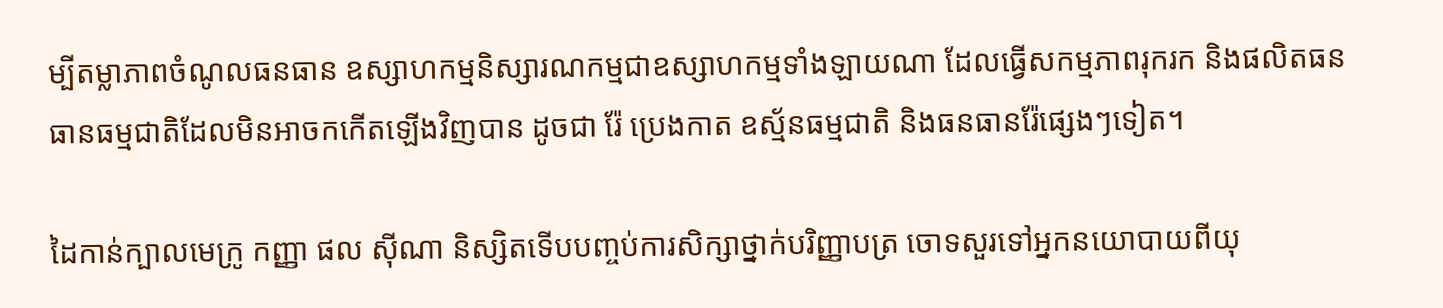ម្បីតម្លាភាពចំណូលធនធាន ឧស្សាហកម្មនិស្សារណកម្មជាឧស្សាហកម្មទាំងឡាយណា ដែលធ្វើសកម្មភាពរុករក និងផលិតធនធានធម្មជាតិដែលមិនអាចកកើតឡើងវិញបាន ដូចជា រ៉ែ ប្រេងកាត ឧស្ម័នធម្មជាតិ និងធនធានរ៉ែផ្សេងៗទៀត។

ដៃកាន់ក្បាលមេក្រូ កញ្ញា ផល ស៊ីណា និស្សិតទើបបញ្ចប់ការសិក្សាថ្នាក់បរិញ្ញាបត្រ ចោទសួរទៅអ្នកនយោបាយពីយុ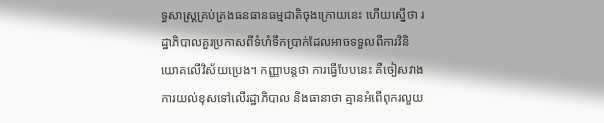ទ្ធសាស្ត្រគ្រប់គ្រងធនធានធម្មជាតិចុងក្រោយនេះ ហើយស្នើថា រដ្ឋាភិបាលគួរប្រកាសពីទំហំទឹកប្រាក់ដែលអាចទទួលពីការវិនិយោគលើវិស័យប្រេង។ កញ្ញាបន្តថា ការធ្វើបែបនេះ គឺចៀសវាងការយល់ខុសទៅលើរដ្ឋាភិបាល និងធានាថា គ្មានអំពើពុករលួយ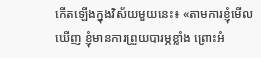កើតឡើងក្នុងវិស័យមួយនេះ៖ «តាមការខ្ញុំមើលឃើញ ខ្ញុំមានការព្រួយបារម្ភខ្លាំង ព្រោះអំ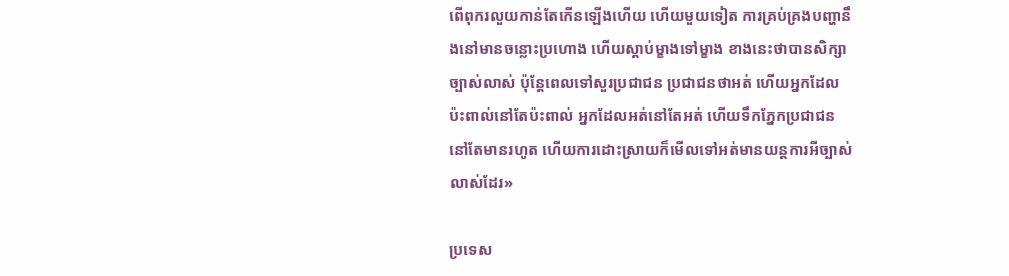ពើពុករលួយកាន់តែកើនឡើងហើយ ហើយមួយទៀត ការគ្រប់គ្រងបញ្ហានឹងនៅមានចន្លោះប្រហោង ហើយស្តាប់ម្ខាងទៅម្ខាង ខាងនេះថាបានសិក្សាច្បាស់លាស់ ប៉ុន្តែពេលទៅសួរប្រជាជន ប្រជាជនថាអត់ ហើយអ្នកដែលប៉ះពាល់នៅតែប៉ះពាល់ អ្នកដែលអត់នៅតែអត់ ហើយទឹកភ្នែកប្រជាជននៅតែមានរហូត ហើយការដោះស្រាយក៏មើលទៅអត់មានយន្តការអីច្បាស់លាស់ដែរ»

ប្រទេស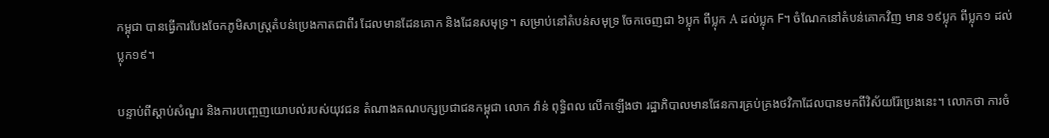កម្ពុជា បានធ្វើការបែងចែកភូមិសាស្ត្រតំបន់ប្រេងកាតជាពីរ ដែលមានដែនគោក និងដែនសមុទ្រ។ សម្រាប់នៅតំបន់សមុទ្រ ចែកចេញជា ៦ប្លុក ពីប្លុក A ដល់ប្លុក F។ ចំណែកនៅតំបន់គោកវិញ មាន ១៩ប្លុក ពីប្លុក១ ដល់ប្លុក១៩។

បន្ទាប់ពីស្ដាប់សំណួរ និងការបញ្ចេញយោបល់របស់យុវជន តំណាងគណបក្សប្រជាជនកម្ពុជា លោក វ៉ាន់ ពុទ្ធិពល លើកឡើងថា រដ្ឋាភិបាលមានផែនការគ្រប់គ្រងថវិកាដែលបានមកពីវិស័យរ៉ែប្រេងនេះ។ លោកថា ការចំ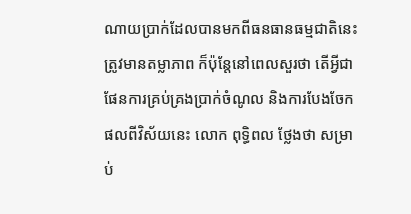ណាយប្រាក់ដែលបានមកពីធនធានធម្មជាតិនេះ ត្រូវមានតម្លាភាព ក៏ប៉ុន្តែនៅពេលសួរថា តើអ្វីជាផែនការគ្រប់គ្រងប្រាក់ចំណូល និងការបែងចែកផលពីវិស័យនេះ លោក ពុទ្ធិពល ថ្លែងថា សម្រាប់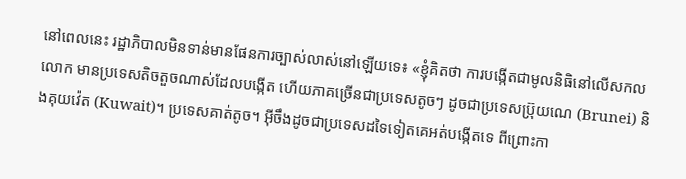នៅពេលនេះ រដ្ឋាភិបាលមិនទាន់មានផែនការច្បាស់លាស់នៅឡើយទេ៖ «ខ្ញុំគិតថា ការបង្កើតជាមូលនិធិនៅលើសកលលោក មានប្រទេសតិចតួចណាស់ដែលបង្កើត ហើយភាគច្រើនជាប្រទេសតូចៗ ដូចជាប្រទេសប្រ៊ុយណេ (Brunei) និងគុយវ៉េត (Kuwait)។ ប្រទេសគាត់តូច។ អ៊ីចឹងដូចជាប្រទេសដទៃទៀតគេអត់បង្កើតទេ ពីព្រោះកា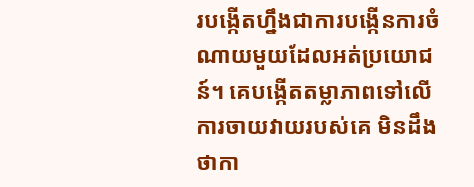របង្កើតហ្នឹងជាការបង្កើនការចំណាយមួយដែលអត់ប្រយោជន៍។ គេបង្កើតតម្លាភាពទៅលើការចាយវាយរបស់គេ មិនដឹងថាកា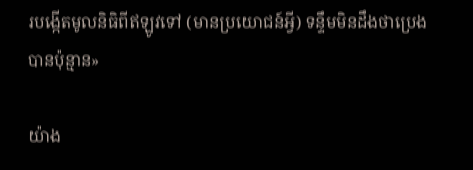របង្កើតមូលនិធិពីឥឡូវទៅ (មានប្រយោជន៍អ្វី) ទន្ទឹមមិនដឹងថាប្រេងបានប៉ុន្មាន»

យ៉ាង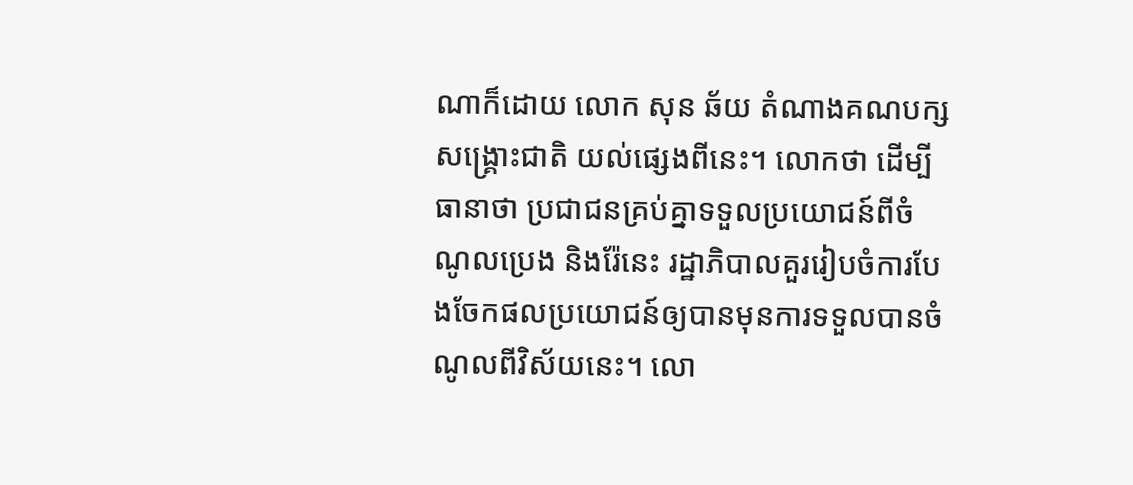ណាក៏ដោយ លោក សុន ឆ័យ តំណាងគណបក្សសង្គ្រោះជាតិ យល់ផ្សេងពីនេះ។ លោកថា ដើម្បីធានាថា ប្រជាជនគ្រប់គ្នាទទួលប្រយោជន៍ពីចំណូលប្រេង និងរ៉ែនេះ រដ្ឋាភិបាលគួររៀបចំការបែងចែកផលប្រយោជន៍ឲ្យបានមុនការទទួលបានចំណូលពីវិស័យនេះ។ លោ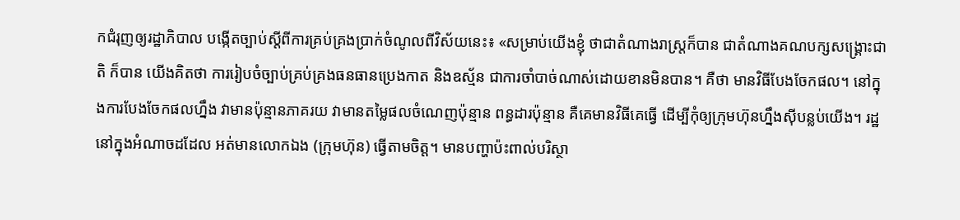កជំរុញឲ្យរដ្ឋាភិបាល បង្កើតច្បាប់ស្ដីពីការគ្រប់គ្រងប្រាក់ចំណូលពីវិស័យនេះ៖ «សម្រាប់យើងខ្ញុំ ថាជាតំណាងរាស្ត្រក៏បាន ជាតំណាងគណបក្សសង្គ្រោះជាតិ ក៏បាន យើងគិតថា ការរៀបចំច្បាប់គ្រប់គ្រងធនធានប្រេងកាត និងឧស្ម័ន ជាការចាំបាច់ណាស់ដោយខានមិនបាន។ គឺថា មានវិធីបែងចែកផល។ នៅក្នុងការបែងចែកផលហ្នឹង វាមានប៉ុន្មានភាគរយ វាមានតម្លៃផលចំណេញប៉ុន្មាន ពន្ធដារប៉ុន្មាន គឺគេមានវិធីគេធ្វើ ដើម្បីកុំឲ្យក្រុមហ៊ុនហ្នឹងស៊ីបន្លប់យើង។ រដ្ឋនៅក្នុងអំណាចដដែល អត់មានលោកឯង (ក្រុមហ៊ុន) ធ្វើតាមចិត្ត។ មានបញ្ហាប៉ះពាល់បរិស្ថា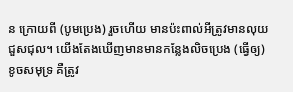ន ក្រោយពី (បូមប្រេង) រួចហើយ មានប៉ះពាល់អីត្រូវមានលុយជួសជុល។ យើងតែងឃើញមានមានកន្លែងលិចប្រេង (ធ្វើឲ្យ) ខូចសមុទ្រ គឺត្រូវ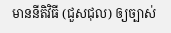មាននីតិវិធី (ជួសជុល) ឲ្យច្បាស់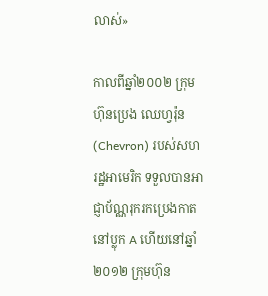លាស់»

កាលពីឆ្នាំ២០០២ ក្រុមហ៊ុនប្រេង ឈេហ្វរ៉ុន (Chevron) របស់សហរដ្ឋអាមេរិក ទទួលបានអាជ្ញាប័ណ្ណរុករកប្រេងកាតនៅប្លុក A ហើយនៅឆ្នាំ២០១២ ក្រុមហ៊ុន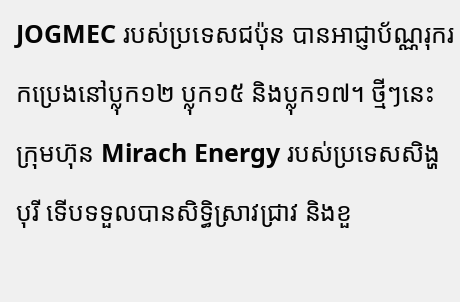JOGMEC របស់ប្រទេសជប៉ុន បានអាជ្ញាប័ណ្ណរុករកប្រេងនៅប្លុក១២ ប្លុក១៥ និងប្លុក១៧។ ថ្មីៗនេះ ក្រុមហ៊ុន Mirach Energy របស់ប្រទេសសិង្ហបុរី ទើបទទួលបានសិទ្ធិស្រាវជ្រាវ និងខួ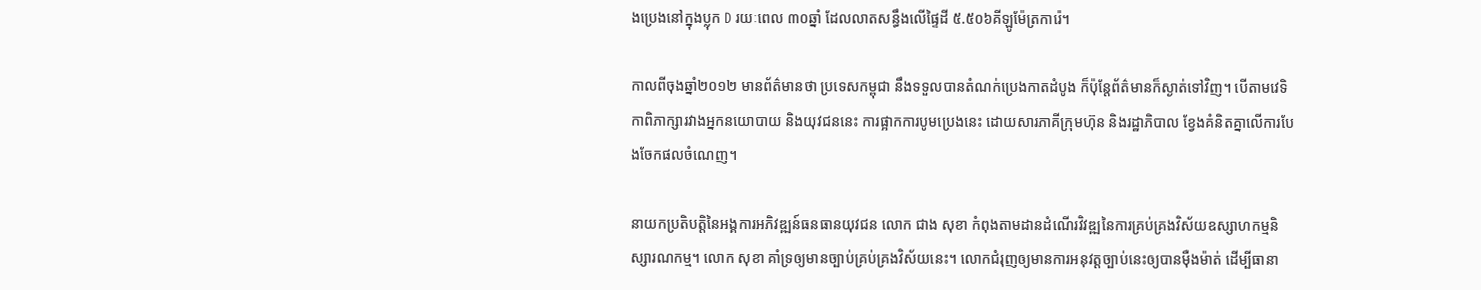ងប្រេងនៅក្នុងប្លុក D រយៈពេល ៣០ឆ្នាំ ដែលលាតសន្ធឹងលើផ្ទៃដី ៥.៥០៦គីឡូម៉ែត្រការ៉េ។

កាលពីចុងឆ្នាំ២០១២ មានព័ត៌មានថា ប្រទេសកម្ពុជា នឹងទទួលបានតំណក់ប្រេងកាតដំបូង ក៏ប៉ុន្តែព័ត៌មានក៏ស្ងាត់ទៅវិញ។ បើតាមវេទិកាពិភាក្សារវាងអ្នកនយោបាយ និងយុវជននេះ ការផ្អាកការបូមប្រេងនេះ ដោយសារភាគីក្រុមហ៊ុន និងរដ្ឋាភិបាល ខ្វែងគំនិតគ្នាលើការបែងចែកផលចំណេញ។

នាយកប្រតិបត្តិនៃអង្គការអភិវឌ្ឍន៍ធនធានយុវជន លោក ជាង សុខា កំពុងតាមដានដំណើរវិវឌ្ឍនៃការគ្រប់គ្រងវិស័យឧស្សាហកម្មនិស្សារណកម្ម។ លោក សុខា គាំទ្រឲ្យមានច្បាប់គ្រប់គ្រងវិស័យនេះ។ លោកជំរុញឲ្យមានការអនុវត្តច្បាប់នេះឲ្យបានម៉ឺងម៉ាត់ ដើម្បីធានា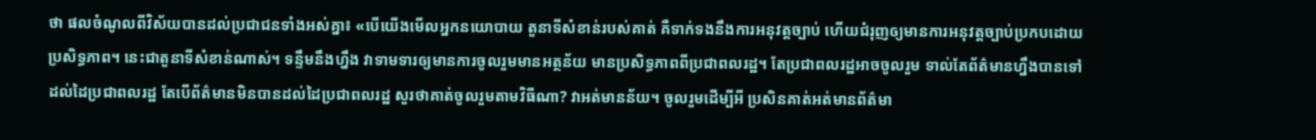ថា ផលចំណូលពីវិស័យបានដល់ប្រជាជនទាំងអស់គ្នា៖ «បើយើងមើលអ្នកនយោបាយ តួនាទីសំខាន់របស់គាត់ គឺទាក់ទងនឹងការអនុវត្តច្បាប់ ហើយជំរុញឲ្យមានការអនុវត្តច្បាប់ប្រកបដោយប្រសិទ្ធភាព។ នេះជាតួនាទីសំខាន់ណាស់។ ទន្ទឹមនឹងហ្នឹង វាទាមទារឲ្យមានការចូលរួមមានអត្ថន័យ មានប្រសិទ្ធភាពពីប្រជាពលរដ្ឋ។ តែប្រជាពលរដ្ឋអាចចូលរួម ទាល់តែព័ត៌មានហ្នឹងបានទៅដល់ដៃប្រជាពលរដ្ឋ តែបើព័ត៌មានមិនបានដល់ដៃប្រជាពលរដ្ឋ សួរថាគាត់ចូលរួមតាមវិធីណា? វាអត់មានន័យ។ ចូលរួមដើម្បីអី ប្រសិនគាត់អត់មានព័ត៌មា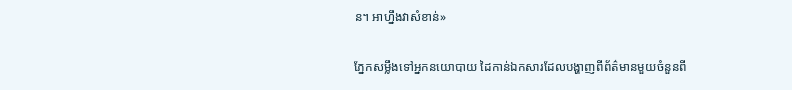ន។ អាហ្នឹងវាសំខាន់»

ភ្នែកសម្លឹងទៅអ្នកនយោបាយ ដៃកាន់ឯកសារដែលបង្ហាញពីព័ត៌មានមួយចំនួនពី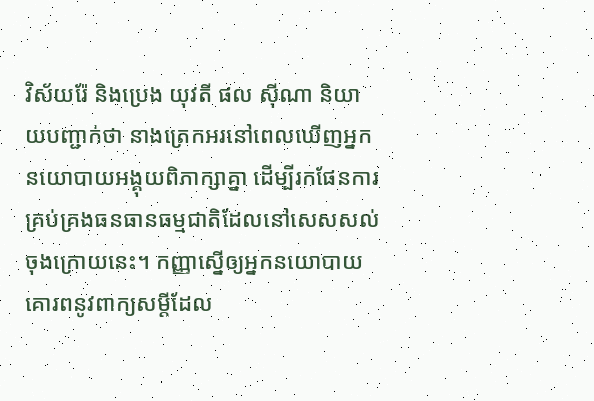វិស័យរ៉ែ និងប្រេង យុវតី ផល ស៊ីណា និយាយបញ្ជាក់ថា នាងត្រេកអរនៅពេលឃើញអ្នកនយោបាយអង្គុយពិភាក្សាគ្នា ដើម្បីរកផែនការគ្រប់គ្រងធនធានធម្មជាតិដែលនៅសេសសល់ចុងក្រោយនេះ។ កញ្ញាស្នើឲ្យអ្នកនយោបាយ គោរពនូវពាក្យសម្ដីដែល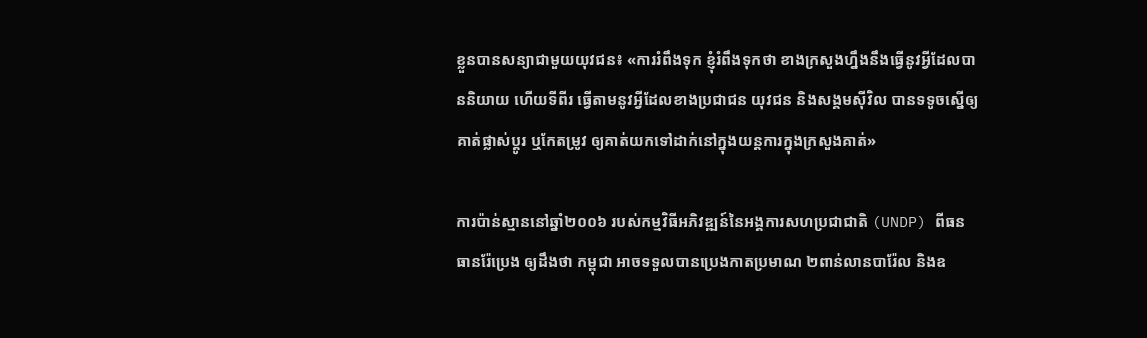ខ្លួនបានសន្យាជាមួយយុវជន៖ «ការរំពឹងទុក ខ្ញុំរំពឹងទុកថា ខាងក្រសួងហ្នឹងនឹងធ្វើនូវអ្វីដែលបាននិយាយ ហើយទីពីរ ធ្វើតាមនូវអ្វីដែលខាងប្រជាជន យុវជន និងសង្គមស៊ីវិល បានទទូចស្នើឲ្យគាត់ផ្លាស់ប្ដូរ ឬកែតម្រូវ ឲ្យគាត់យកទៅដាក់នៅក្នុងយន្តការក្នុងក្រសួងគាត់»

ការប៉ាន់ស្មាននៅឆ្នាំ២០០៦ របស់កម្មវិធីអភិវឌ្ឍន៍នៃអង្គការសហប្រជាជាតិ (UNDP) ពីធនធានរ៉ែប្រេង ឲ្យដឹងថា កម្ពុជា អាចទទួលបានប្រេងកាតប្រមាណ ២ពាន់លានបារ៉ែល និងឧ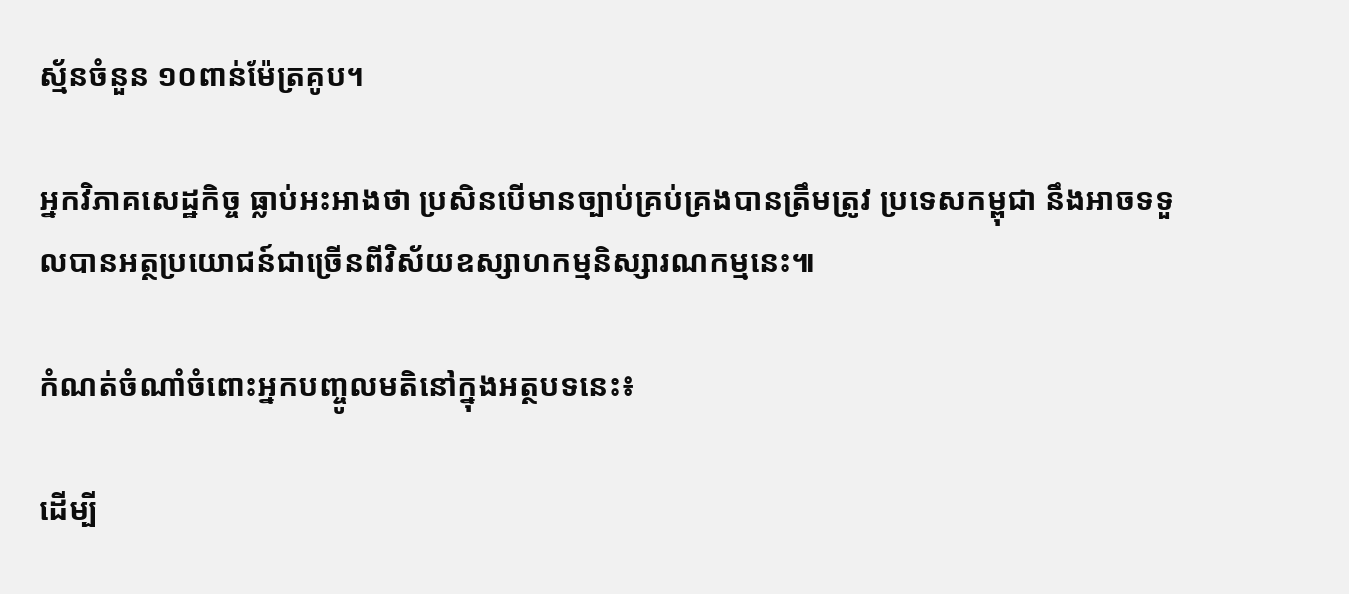ស្ម័នចំនួន ១០ពាន់ម៉ែត្រគូប។

អ្នកវិភាគសេដ្ឋកិច្ច ធ្លាប់អះអាងថា ប្រសិនបើមានច្បាប់គ្រប់គ្រងបានត្រឹមត្រូវ ប្រទេសកម្ពុជា នឹងអាចទទួលបានអត្ថប្រយោជន៍ជាច្រើនពីវិស័យឧស្សាហកម្មនិស្សារណកម្មនេះ៕

កំណត់ចំណាំចំពោះអ្នកបញ្ចូលមតិនៅក្នុងអត្ថបទនេះ៖

ដើម្បី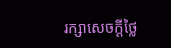រក្សាសេចក្ដីថ្លៃ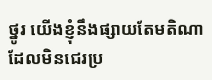ថ្នូរ យើងខ្ញុំនឹងផ្សាយតែមតិណា ដែលមិនជេរប្រ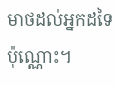មាថដល់អ្នកដទៃប៉ុណ្ណោះ។